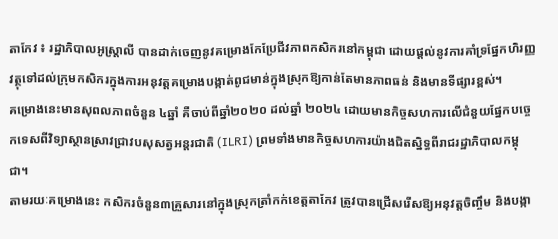តាកែវ ៖ រដ្ឋាភិបាលអូស្ត្រាលី បានដាក់ចេញនូវគម្រោងកែប្រែជីវភាពកសិករនៅកម្ពុជា ដោយផ្ដល់នូវការគាំទ្រផ្នែកហិរញ្ញវត្ថុទៅដល់ក្រុមកសិករក្នុងការអនុវត្តគម្រោងបង្កាត់ពូជមាន់ក្នុងស្រុកឱ្យកាន់តែមានភាពធន់ និងមានទីផ្សារខ្ពស់។
គម្រោងនេះមានសុពលភាពចំនួន ៤ឆ្នាំ គឺចាប់ពីឆ្នាំ២០២០ ដល់ឆ្នាំ ២០២៤ ដោយមានកិច្ចសហការលើជំនួយផ្នែកបច្ចេកទេសពីវិទ្យាស្ថានស្រាវជ្រាវបសុសត្វអន្តរជាតិ (ILRI) ព្រមទាំងមានកិច្ចសហការយ៉ាងជិតស្និទ្ធពីរាជរដ្ឋាភិបាលកម្ពុជា។
តាមរយៈគម្រោងនេះ កសិករចំនួន៣គ្រួសារនៅក្នុងស្រុកត្រាំកក់ខេត្តតាកែវ ត្រូវបានជ្រើសរើសឱ្យអនុវត្តចិញ្ចឹម និងបង្កា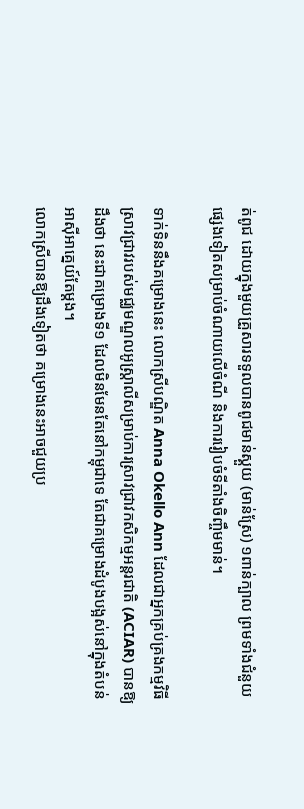ត់ពូជ ដោយក្នុងមួយគ្រួសារទទួលបានពូជមាន់ស្គួយ (មាន់ស្រែ) ១ពាន់ក្បាល ព្រមទាំងជំនួយផ្សេងទៀតសម្រាប់ចំណាយលើចំណី និងការរៀបចំទីតាំងចិញ្ចឹមមាន់។

ទាក់ទិននឹងគម្រោងនេះ លោកស្រីបណ្ឌិត Anna Okello Ann ដែលជាអ្នកគ្រប់គ្រងកម្មវិធីស្រាវជ្រាវរបស់មជ្ឈមណ្ឌលអូស្ត្រាលីសម្រាប់ការស្រាវជ្រាវកសិកម្មអន្តរជាតិ (ACIAR) បានឱ្យដឹងថា នេះជាគម្រោងទី១ ដែលមិនមែនតែនៅកម្ពុជាទេ តែជាគម្រោងដំបូងបង្អស់នៅក្នុងតំបន់អាស៊ីអាគ្នេយ៍តែម្ដង។
លោកស្រីបានឱ្យដឹងទៀតថា គម្រោងនេះអាចជួយប្រ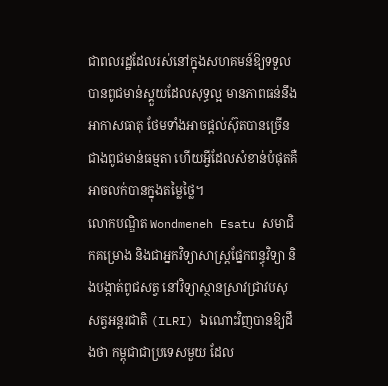ជាពលរដ្ឋដែលរស់នៅក្នុងសហគមន៍ឱ្យទទួលបានពូជមាន់ស្គួយដែលសុទ្ធល្អ មានភាពធន់នឹងអាកាសធាតុ ថែមទាំងអាចផ្ដល់ស៊ុតបានច្រើនជាងពូជមាន់ធម្មតា ហើយអ្វីដែលសំខាន់បំផុតគឺអាចលក់បានក្នុងតម្លៃថ្លៃ។
លោកបណ្ឌិត Wondmeneh Esatu សមាជិកគម្រោង និងជាអ្នកវិទ្យាសាស្ត្រផ្នែកពន្ធុវិទ្យា និងបង្កាត់ពូជសត្វ នៅវិទ្យាស្ថានស្រាវជ្រាវបសុសត្វអន្តរជាតិ (ILRI) ឯណោះវិញបានឱ្យដឹងថា កម្ពុជាជាប្រទេសមួយ ដែល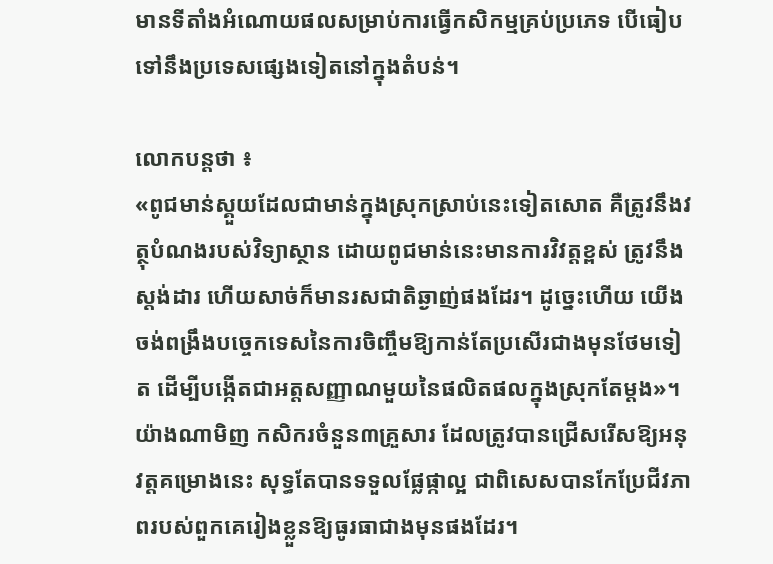មានទីតាំងអំណោយផលសម្រាប់ការធ្វើកសិកម្មគ្រប់ប្រភេទ បើធៀបទៅនឹងប្រទេសផ្សេងទៀតនៅក្នុងតំបន់។

លោកបន្តថា ៖
«ពូជមាន់ស្គួយដែលជាមាន់ក្នុងស្រុកស្រាប់នេះទៀតសោត គឺត្រូវនឹងវត្ថុបំណងរបស់វិទ្យាស្ថាន ដោយពូជមាន់នេះមានការវិវត្តខ្ពស់ ត្រូវនឹងស្តង់ដារ ហើយសាច់ក៏មានរសជាតិឆ្ងាញ់ផងដែរ។ ដូច្នេះហើយ យើងចង់ពង្រឹងបច្ចេកទេសនៃការចិញ្ចឹមឱ្យកាន់តែប្រសើរជាងមុនថែមទៀត ដើម្បីបង្កើតជាអត្តសញ្ញាណមួយនៃផលិតផលក្នុងស្រុកតែម្ដង»។
យ៉ាងណាមិញ កសិករចំនួន៣គ្រួសារ ដែលត្រូវបានជ្រើសរើសឱ្យអនុវត្តគម្រោងនេះ សុទ្ធតែបានទទួលផ្លែផ្កាល្អ ជាពិសេសបានកែប្រែជីវភាពរបស់ពួកគេរៀងខ្លួនឱ្យធូរធាជាងមុនផងដែរ។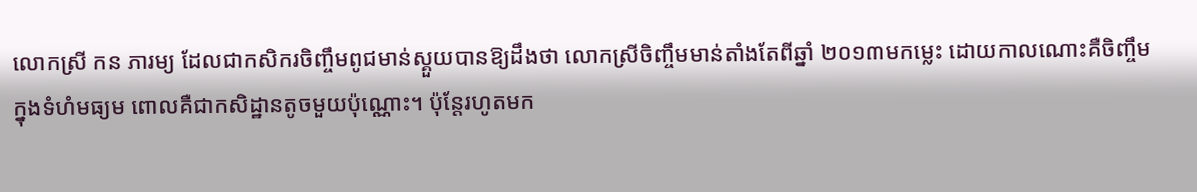លោកស្រី កន ភារម្យ ដែលជាកសិករចិញ្ចឹមពូជមាន់ស្គួយបានឱ្យដឹងថា លោកស្រីចិញ្ចឹមមាន់តាំងតែពីឆ្នាំ ២០១៣មកម្លេះ ដោយកាលណោះគឺចិញ្ចឹមក្នុងទំហំមធ្យម ពោលគឺជាកសិដ្ឋានតូចមួយប៉ុណ្ណោះ។ ប៉ុន្តែរហូតមក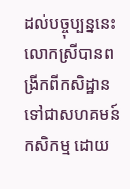ដល់បច្ចុប្បន្ននេះ លោកស្រីបានពង្រីកពីកសិដ្ឋានទៅជាសហគមន៍កសិកម្ម ដោយ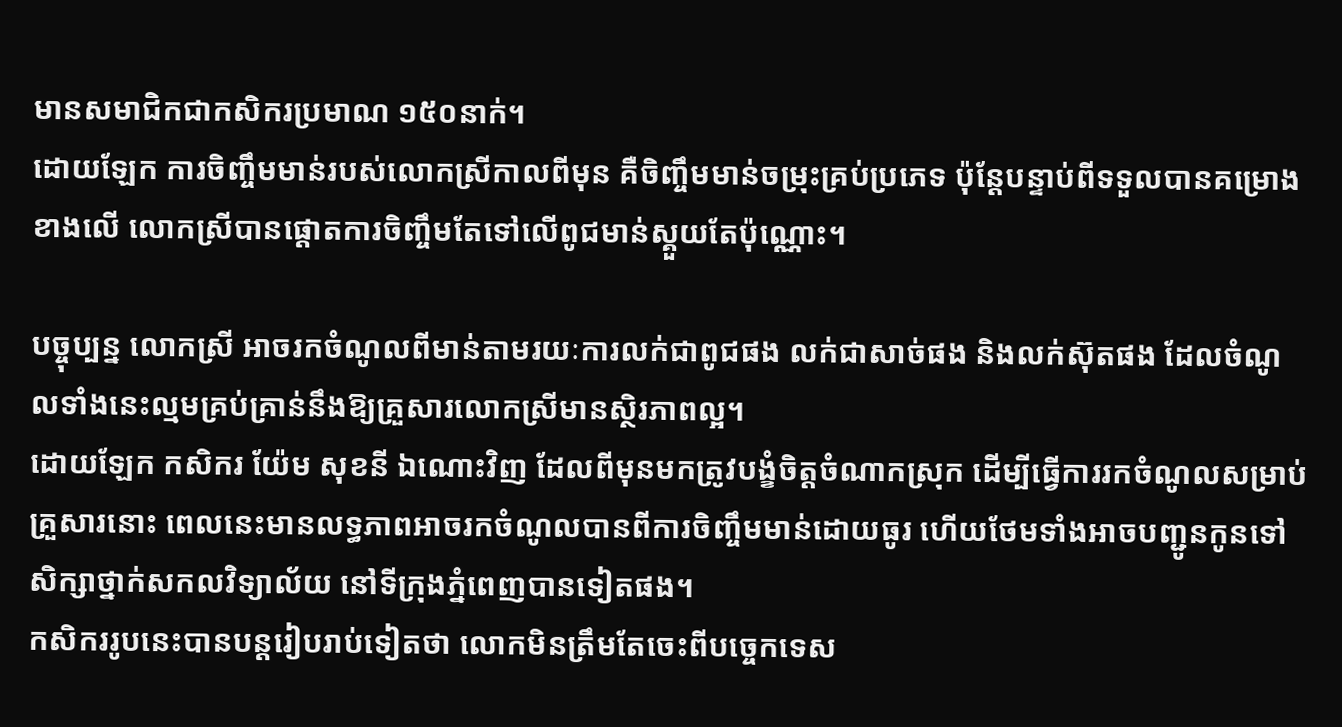មានសមាជិកជាកសិករប្រមាណ ១៥០នាក់។
ដោយឡែក ការចិញ្ចឹមមាន់របស់លោកស្រីកាលពីមុន គឺចិញ្ចឹមមាន់ចម្រុះគ្រប់ប្រភេទ ប៉ុន្តែបន្ទាប់ពីទទួលបានគម្រោងខាងលើ លោកស្រីបានផ្ដោតការចិញ្ចឹមតែទៅលើពូជមាន់ស្គួយតែប៉ុណ្ណោះ។

បច្ចុប្បន្ន លោកស្រី អាចរកចំណូលពីមាន់តាមរយៈការលក់ជាពូជផង លក់ជាសាច់ផង និងលក់ស៊ុតផង ដែលចំណូលទាំងនេះល្មមគ្រប់គ្រាន់នឹងឱ្យគ្រួសារលោកស្រីមានស្ថិរភាពល្អ។
ដោយឡែក កសិករ យ៉ែម សុខនី ឯណោះវិញ ដែលពីមុនមកត្រូវបង្ខំចិត្តចំណាកស្រុក ដើម្បីធ្វើការរកចំណូលសម្រាប់គ្រួសារនោះ ពេលនេះមានលទ្ធភាពអាចរកចំណូលបានពីការចិញ្ចឹមមាន់ដោយធូរ ហើយថែមទាំងអាចបញ្ជូនកូនទៅសិក្សាថ្នាក់សកលវិទ្យាល័យ នៅទីក្រុងភ្នំពេញបានទៀតផង។
កសិកររូបនេះបានបន្តរៀបរាប់ទៀតថា លោកមិនត្រឹមតែចេះពីបច្ចេកទេស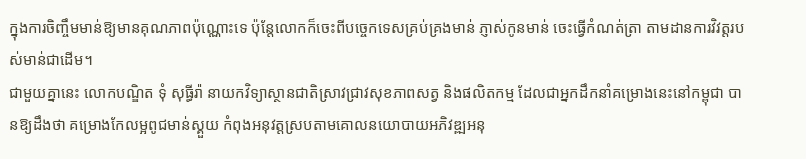ក្នុងការចិញ្ចឹមមាន់ឱ្យមានគុណភាពប៉ុណ្ណោះទេ ប៉ុន្តែលោកក៏ចេះពីបច្ចេកទេសគ្រប់គ្រងមាន់ ភ្ញាស់កូនមាន់ ចេះធ្វើកំណត់ត្រា តាមដានការវិវត្តរបស់មាន់ជាដើម។
ជាមួយគ្នានេះ លោកបណ្ឌិត ទុំ សុធ្ធីរ៉ា នាយកវិទ្យាស្ថានជាតិស្រាវជ្រាវសុខភាពសត្វ និងផលិតកម្ម ដែលជាអ្នកដឹកនាំគម្រោងនេះនៅកម្ពុជា បានឱ្យដឹងថា គម្រោងកែលម្អពូជមាន់ស្គួយ កំពុងអនុវត្តស្របតាមគោលនយោបាយអភិវឌ្ឍអនុ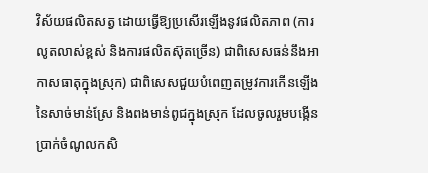វិស័យផលិតសត្វ ដោយធ្វើឱ្យប្រសើរឡើងនូវផលិតភាព (ការលូតលាស់ខ្ពស់ និងការផលិតស៊ុតច្រើន) ជាពិសេសធន់នឹងអាកាសធាតុក្នុងស្រុក) ជាពិសេសជួយបំពេញតម្រូវការកើនឡើងនៃសាច់មាន់ស្រែ និងពងមាន់ពូជក្នុងស្រុក ដែលចូលរួមបង្កើនប្រាក់ចំណូលកសិ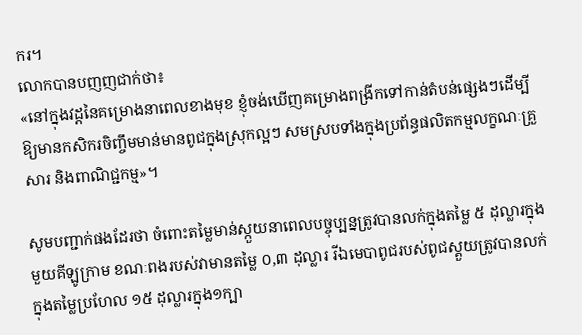ករ។
លោកបានបញញជាក់ថា៖
«នៅក្នុងវដ្តនៃគម្រោងនាពេលខាងមុខ ខ្ញុំចង់ឃើញគម្រោងពង្រីកទៅកាន់តំបន់ផ្សេងៗដើម្បីឱ្យមានកសិករចិញ្ចឹមមាន់មានពូជក្នុងស្រុកល្អៗ សមស្របទាំងក្នុងប្រព័ន្ធផលិតកម្មលក្ខណៈគ្រួសារ និងពាណិជ្ជកម្ម»។

សូមបញ្ជាក់ផងដែរថា ចំពោះតម្លៃមាន់ស្កួយនាពេលបច្ចុប្បន្នត្រូវបានលក់ក្នុងតម្លៃ ៥ ដុល្លារក្នុងមួយគីឡូក្រាម ខណៈពងរបស់វាមានតម្លៃ ០,៣ ដុល្លារ រីឯមេបាពូជរបស់ពូជស្គួយត្រូវបានលក់ក្នុងតម្លៃប្រហែល ១៥ ដុល្លារក្នុង១ក្បា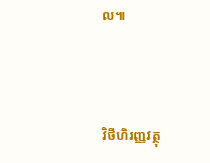ល៕




វិថីហិរញ្ញវត្ថុ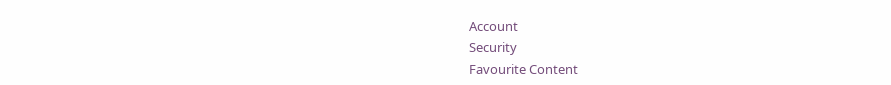Account
Security
Favourite Content